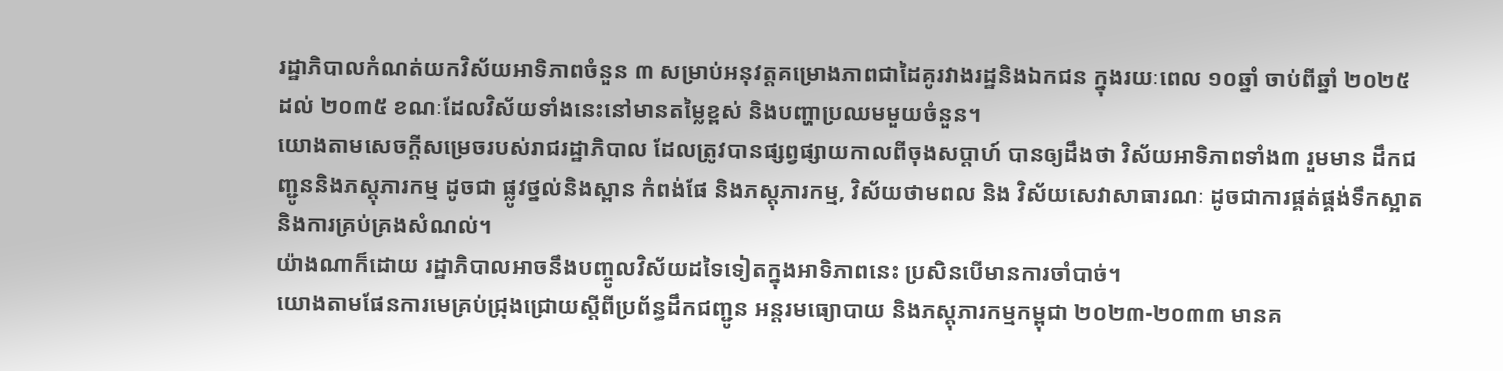រដ្ឋាភិបាលកំណត់យកវិស័យអាទិភាពចំនួន ៣ សម្រាប់អនុវត្តគម្រោងភាពជាដៃគូរវាងរដ្ឋនិងឯកជន ក្នុងរយៈពេល ១០ឆ្នាំ ចាប់ពីឆ្នាំ ២០២៥ ដល់ ២០៣៥ ខណៈដែលវិស័យទាំងនេះនៅមានតម្លៃខ្ពស់ និងបញ្ហាប្រឈមមួយចំនួន។
យោងតាមសេចក្ដីសម្រេចរបស់រាជរដ្ឋាភិបាល ដែលត្រូវបានផ្សព្វផ្សាយកាលពីចុងសប្ដាហ៍ បានឲ្យដឹងថា វិស័យអាទិភាពទាំង៣ រួមមាន ដឹកជញ្ជូននិងភស្តុភារកម្ម ដូចជា ផ្លូវថ្នល់និងស្ពាន កំពង់ផែ និងភស្តុភារកម្ម, វិស័យថាមពល និង វិស័យសេវាសាធារណៈ ដូចជាការផ្គត់ផ្គង់ទឹកស្អាតនិងការគ្រប់គ្រងសំណល់។
យ៉ាងណាក៏ដោយ រដ្ឋាភិបាលអាចនឹងបញ្ចូលវិស័យដទៃទៀតក្នុងអាទិភាពនេះ ប្រសិនបើមានការចាំបាច់។
យោងតាមផែនការមេគ្រប់ជ្រុងជ្រោយស្ដីពីប្រព័ន្ធដឹកជញ្ជូន អន្តរមធ្យោបាយ និងភស្តុភារកម្មកម្ពុជា ២០២៣-២០៣៣ មានគ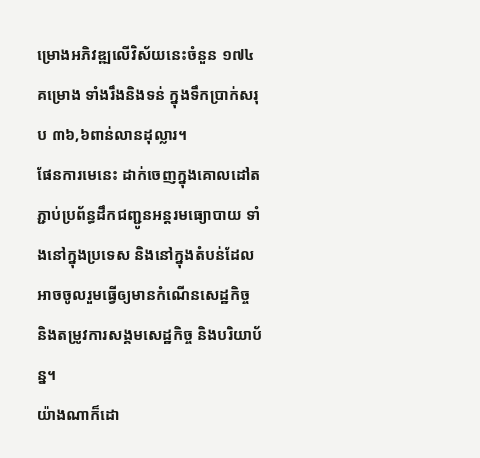ម្រោងអភិវឌ្ឍលើវិស័យនេះចំនួន ១៧៤គម្រោង ទាំងរឹងនិងទន់ ក្នុងទឹកប្រាក់សរុប ៣៦,៦ពាន់លានដុល្លារ។
ផែនការមេនេះ ដាក់ចេញក្នុងគោលដៅតភ្ជាប់ប្រព័ន្ធដឹកជញ្ជូនអន្តរមធ្យោបាយ ទាំងនៅក្នុងប្រទេស និងនៅក្នុងតំបន់ដែលអាចចូលរួមធ្វើឲ្យមានកំណើនសេដ្ឋកិច្ច និងតម្រូវការសង្គមសេដ្ឋកិច្ច និងបរិយាប័ន្ន។
យ៉ាងណាក៏ដោ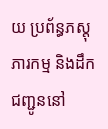យ ប្រព័ន្ធភស្តុភារកម្ម និងដឹកជញ្ជូននៅ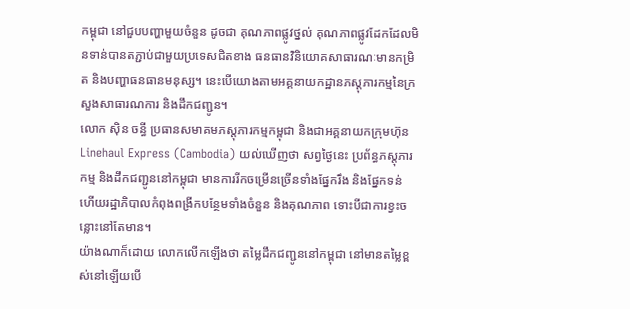កម្ពុជា នៅជួបបញ្ហាមួយចំនួន ដូចជា គុណភាពផ្លូវថ្នល់ គុណភាពផ្លូវដែកដែលមិនទាន់បានតភ្ជាប់ជាមួយប្រទេសជិតខាង ធនធានវិនិយោគសាធារណៈមានកម្រិត និងបញ្ហាធនធានមនុស្ស។ នេះបើយោងតាមអគ្គនាយកដ្ឋានភស្តុភារកម្មនៃក្រសួងសាធារណការ និងដឹកជញ្ជូន។
លោក ស៊ិន ចន្ធី ប្រធានសមាគមភស្តុភារកម្មកម្ពុជា និងជាអគ្គនាយកក្រុមហ៊ុន Linehaul Express (Cambodia) យល់ឃើញថា សព្វថ្ងៃនេះ ប្រព័ន្ធភស្តុភារកម្ម និងដឹកជញ្ជូននៅកម្ពុជា មានការរីកចម្រើនច្រើនទាំងផ្នែករឹង និងផ្នែកទន់ ហើយរដ្ឋាភិបាលកំពុងពង្រីកបន្ថែមទាំងចំនួន និងគុណភាព ទោះបីជាការខ្វះចន្លោះនៅតែមាន។
យ៉ាងណាក៏ដោយ លោកលើកឡើងថា តម្លៃដឹកជញ្ជូននៅកម្ពុជា នៅមានតម្លៃខ្ពស់នៅឡើយបើ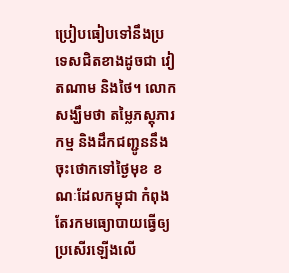ប្រៀបធៀបទៅនឹងប្រទេសជិតខាងដូចជា វៀតណាម និងថៃ។ លោកសង្ឃឹមថា តម្លៃភស្តុភារកម្ម និងដឹកជញ្ជូននឹងចុះថោកទៅថ្ងៃមុខ ខណៈដែលកម្ពុជា កំពុងតែរកមធ្យោបាយធ្វើឲ្យប្រសើរឡើងលើ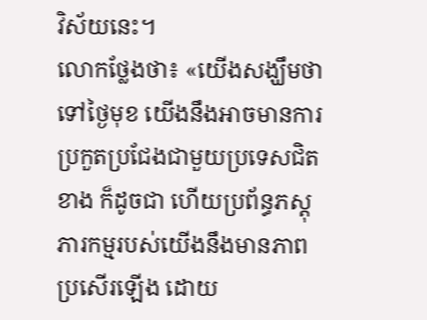វិស័យនេះ។
លោកថ្លែងថា៖ «យើងសង្ឃឹមថា ទៅថ្ងៃមុខ យើងនឹងអាចមានការប្រកួតប្រជែងជាមួយប្រទេសជិតខាង ក៏ដូចជា ហើយប្រព័ន្ធភស្តុភារកម្មរបស់យើងនឹងមានភាពប្រសើរឡើង ដោយ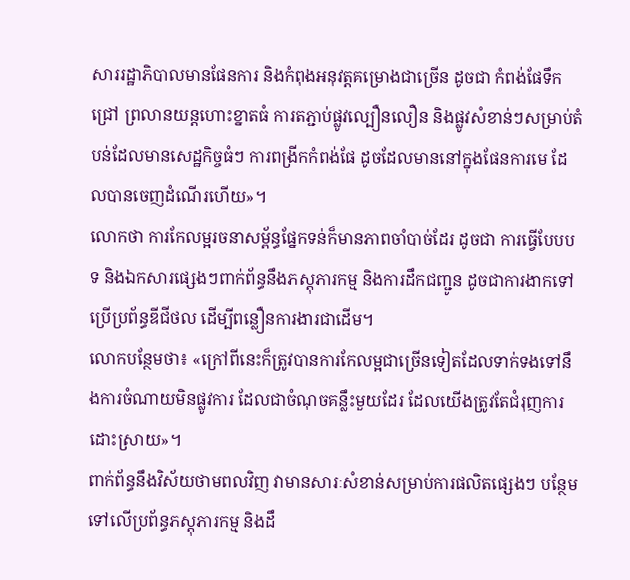សាររដ្ឋាភិបាលមានផែនការ និងកំពុងអនុវត្តគម្រោងជាច្រើន ដូចជា កំពង់ផែទឹកជ្រៅ ព្រលានយន្តហោះខ្នាតធំ ការតភ្ជាប់ផ្លូវល្បឿនលឿន និងផ្លូវសំខាន់ៗសម្រាប់តំបន់ដែលមានសេដ្ឋកិច្ចធំៗ ការពង្រីកកំពង់ផែ ដូចដែលមាននៅក្នុងផែនការមេ ដែលបានចេញដំណើរហើយ»។
លោកថា ការកែលម្អរចនាសម្ព័ន្ធផ្នែកទន់ក៏មានភាពចាំបាច់ដែរ ដូចជា ការធ្វើបែបបទ និងឯកសារផ្សេងៗពាក់ព័ន្ធនឹងភស្តុភារកម្ម និងការដឹកជញ្ជូន ដូចជាការងាកទៅប្រើប្រព័ន្ធឌីជីថល ដើម្បីពន្លឿនការងារជាដើម។
លោកបន្ថែមថា៖ «ក្រៅពីនេះក៏ត្រូវបានការកែលម្អជាច្រើនទៀតដែលទាក់ទងទៅនឹងការចំណាយមិនផ្លូវការ ដែលជាចំណុចគន្លឹះមួយដែរ ដែលយើងត្រូវតែជំរុញការដោះស្រាយ»។
ពាក់ព័ន្ធនឹងវិស័យថាមពលវិញ វាមានសារៈសំខាន់សម្រាប់ការផលិតផ្សេងៗ បន្ថែមទៅលើប្រព័ន្ធភស្តុភារកម្ម និងដឹ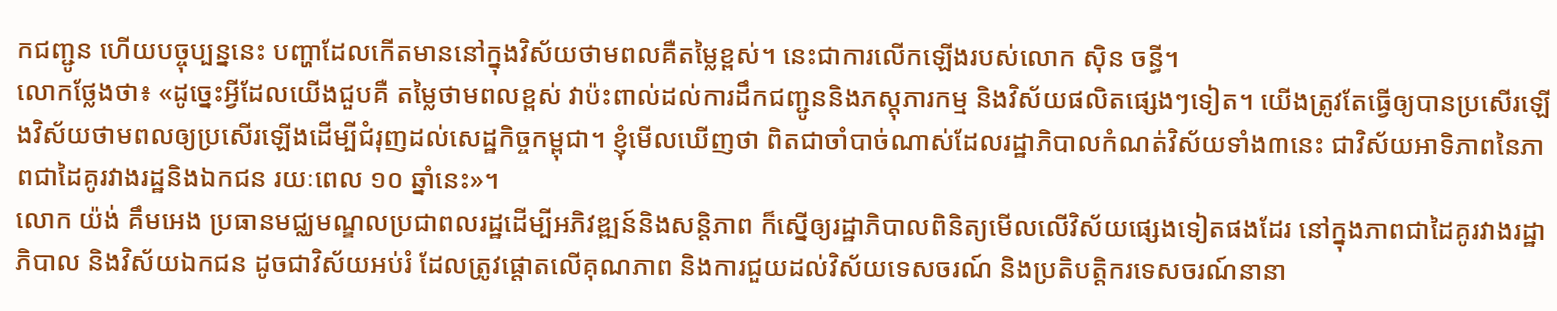កជញ្ជូន ហើយបច្ចុប្បន្ននេះ បញ្ហាដែលកើតមាននៅក្នុងវិស័យថាមពលគឺតម្លៃខ្ពស់។ នេះជាការលើកឡើងរបស់លោក ស៊ិន ចន្ធី។
លោកថ្លែងថា៖ «ដូច្នេះអ្វីដែលយើងជួបគឺ តម្លៃថាមពលខ្ពស់ វាប៉ះពាល់ដល់ការដឹកជញ្ជូននិងភស្តុភារកម្ម និងវិស័យផលិតផ្សេងៗទៀត។ យើងត្រូវតែធ្វើឲ្យបានប្រសើរឡើងវិស័យថាមពលឲ្យប្រសើរឡើងដើម្បីជំរុញដល់សេដ្ឋកិច្ចកម្ពុជា។ ខ្ញុំមើលឃើញថា ពិតជាចាំបាច់ណាស់ដែលរដ្ឋាភិបាលកំណត់វិស័យទាំង៣នេះ ជាវិស័យអាទិភាពនៃភាពជាដៃគូរវាងរដ្ឋនិងឯកជន រយៈពេល ១០ ឆ្នាំនេះ»។
លោក យ៉ង់ គឹមអេង ប្រធានមជ្ឈមណ្ឌលប្រជាពលរដ្ឋដើម្បីអភិវឌ្ឍន៍និងសន្តិភាព ក៏ស្នើឲ្យរដ្ឋាភិបាលពិនិត្យមើលលើវិស័យផ្សេងទៀតផងដែរ នៅក្នុងភាពជាដៃគូរវាងរដ្ឋាភិបាល និងវិស័យឯកជន ដូចជាវិស័យអប់រំ ដែលត្រូវផ្ដោតលើគុណភាព និងការជួយដល់វិស័យទេសចរណ៍ និងប្រតិបត្តិករទេសចរណ៍នានា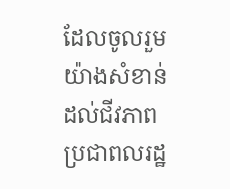ដែលចូលរួមយ៉ាងសំខាន់ដល់ជីវភាពប្រជាពលរដ្ឋ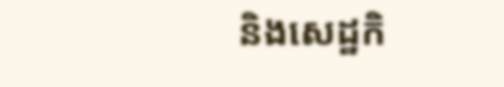និងសេដ្ឋកិ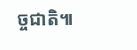ច្ចជាតិ៕